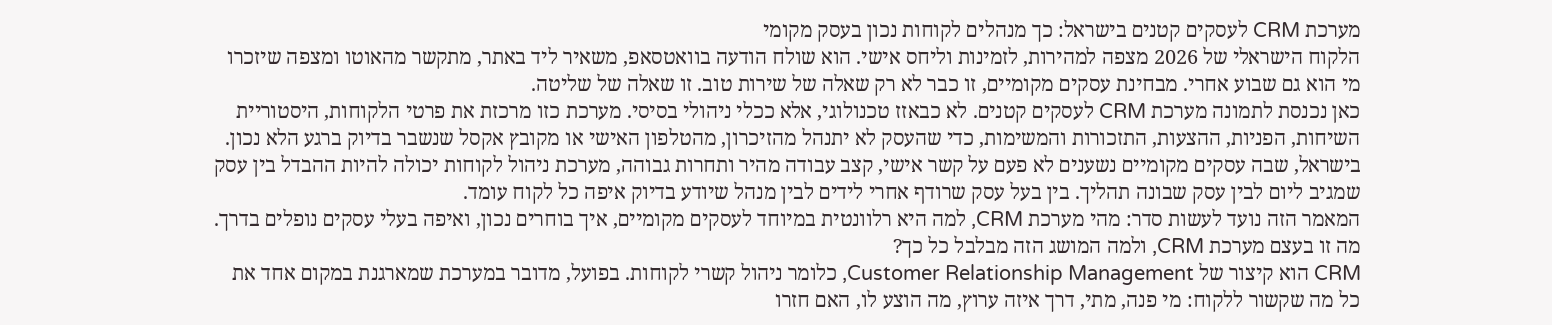מערכת CRM לעסקים קטנים בישראל: כך מנהלים לקוחות נכון בעסק מקומי
הלקוח הישראלי של 2026 מצפה למהירות, לזמינות וליחס אישי. הוא שולח הודעה בוואטסאפ, משאיר ליד באתר, מתקשר מהאוטו ומצפה שיזכרו מי הוא גם שבוע אחרי. מבחינת עסקים מקומיים, זו כבר לא רק שאלה של שירות טוב. זו שאלה של שליטה.
כאן נכנסת לתמונה מערכת CRM לעסקים קטנים. לא כבאזז טכנולוגי, אלא ככלי ניהולי בסיסי. מערכת כזו מרכזת את פרטי הלקוחות, היסטוריית השיחות, הפניות, ההצעות, התזכורות והמשימות, כדי שהעסק לא יתנהל מהזיכרון, מהטלפון האישי או מקובץ אקסל שנשבר בדיוק ברגע הלא נכון.
בישראל, שבה עסקים מקומיים נשענים לא פעם על קשר אישי, קצב עבודה מהיר ותחרות גבוהה, מערכת ניהול לקוחות יכולה להיות ההבדל בין עסק שמגיב ליום לבין עסק שבונה תהליך. בין בעל עסק שרודף אחרי לידים לבין מנהל שיודע בדיוק איפה כל לקוח עומד.
המאמר הזה נועד לעשות סדר: מהי מערכת CRM, למה היא רלוונטית במיוחד לעסקים מקומיים, איך בוחרים נכון, ואיפה בעלי עסקים נופלים בדרך.
מה זו בעצם מערכת CRM, ולמה המושג הזה מבלבל כל כך?
CRM הוא קיצור של Customer Relationship Management, כלומר ניהול קשרי לקוחות. בפועל, מדובר במערכת שמארגנת במקום אחד את כל מה שקשור ללקוח: מי פנה, מתי, דרך איזה ערוץ, מה הוצע לו, האם חזרו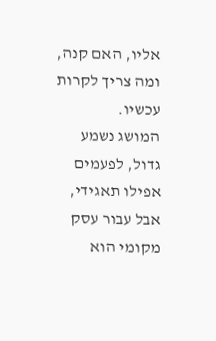אליו, האם קנה, ומה צריך לקרות עכשיו.
המושג נשמע גדול, לפעמים אפילו תאגידי, אבל עבור עסק מקומי הוא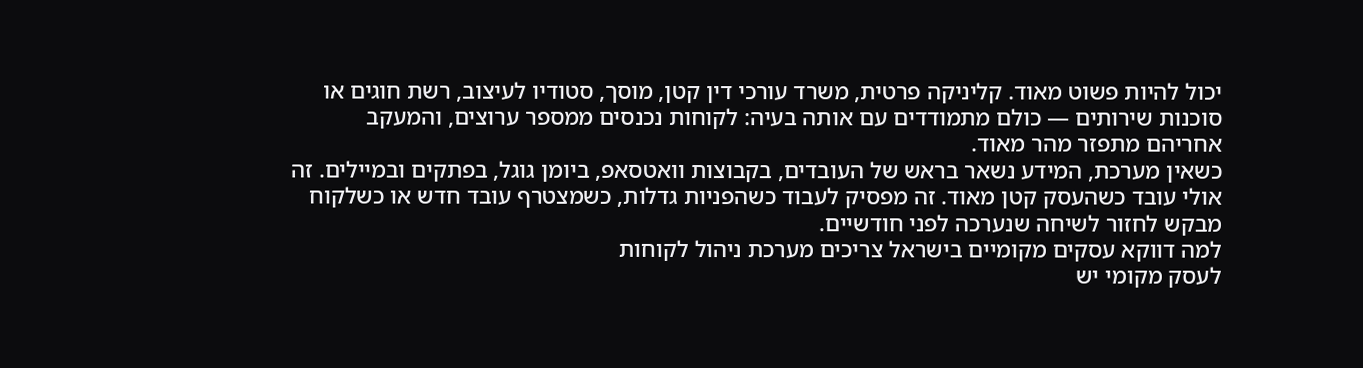יכול להיות פשוט מאוד. קליניקה פרטית, משרד עורכי דין קטן, מוסך, סטודיו לעיצוב, רשת חוגים או סוכנות שירותים — כולם מתמודדים עם אותה בעיה: לקוחות נכנסים ממספר ערוצים, והמעקב אחריהם מתפזר מהר מאוד.
כשאין מערכת, המידע נשאר בראש של העובדים, בקבוצות וואטסאפ, ביומן גוגל, בפתקים ובמיילים. זה אולי עובד כשהעסק קטן מאוד. זה מפסיק לעבוד כשהפניות גדלות, כשמצטרף עובד חדש או כשלקוח מבקש לחזור לשיחה שנערכה לפני חודשיים.
למה דווקא עסקים מקומיים בישראל צריכים מערכת ניהול לקוחות
לעסק מקומי יש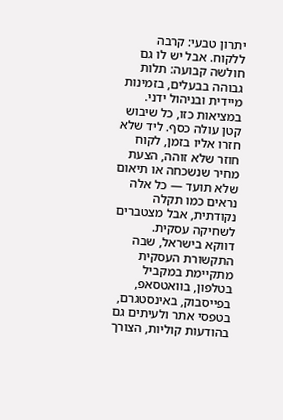יתרון טבעי: קרבה ללקוח. אבל יש לו גם חולשה קבועה: תלות גבוהה בבעלים, בזמינות מיידית ובניהול ידני. במציאות כזו, כל שיבוש קטן עולה כסף. ליד שלא חזרו אליו בזמן, לקוח חוזר שלא זוהה, הצעת מחיר שנשכחה או תיאום שלא תועד — כל אלה נראים כמו תקלה נקודתית, אבל מצטברים לשחיקה עסקית.
דווקא בישראל, שבה התקשורת העסקית מתקיימת במקביל בטלפון, בוואטסאפ, בפייסבוק, באינסטגרם, בטפסי אתר ולעיתים גם בהודעות קוליות, הצורך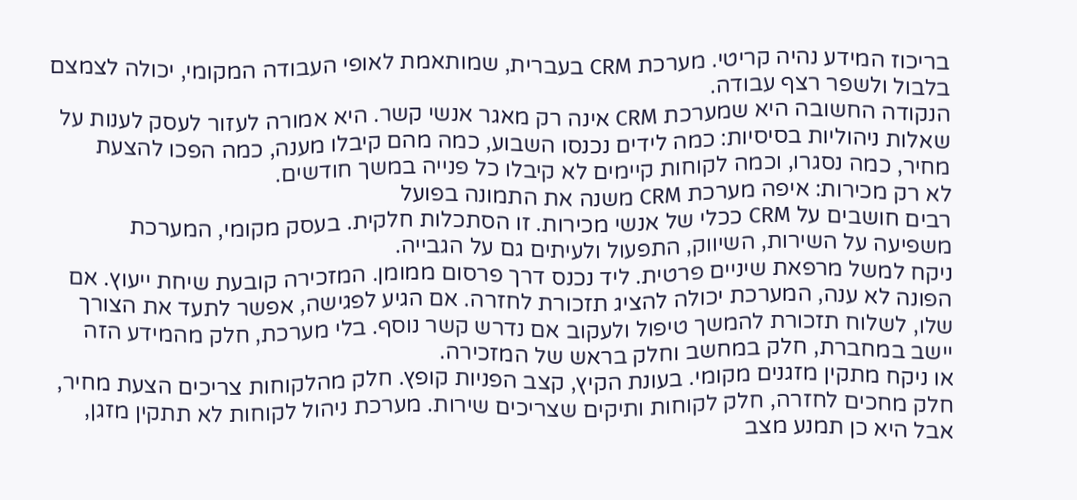בריכוז המידע נהיה קריטי. מערכת CRM בעברית, שמותאמת לאופי העבודה המקומי, יכולה לצמצם בלבול ולשפר רצף עבודה.
הנקודה החשובה היא שמערכת CRM אינה רק מאגר אנשי קשר. היא אמורה לעזור לעסק לענות על שאלות ניהוליות בסיסיות: כמה לידים נכנסו השבוע, כמה מהם קיבלו מענה, כמה הפכו להצעת מחיר, כמה נסגרו, וכמה לקוחות קיימים לא קיבלו כל פנייה במשך חודשים.
לא רק מכירות: איפה מערכת CRM משנה את התמונה בפועל
רבים חושבים על CRM ככלי של אנשי מכירות. זו הסתכלות חלקית. בעסק מקומי, המערכת משפיעה על השירות, השיווק, התפעול ולעיתים גם על הגבייה.
ניקח למשל מרפאת שיניים פרטית. ליד נכנס דרך פרסום ממומן. המזכירה קובעת שיחת ייעוץ. אם הפונה לא ענה, המערכת יכולה להציג תזכורת לחזרה. אם הגיע לפגישה, אפשר לתעד את הצורך שלו, לשלוח תזכורת להמשך טיפול ולעקוב אם נדרש קשר נוסף. בלי מערכת, חלק מהמידע הזה יישב במחברת, חלק במחשב וחלק בראש של המזכירה.
או ניקח מתקין מזגנים מקומי. בעונת הקיץ, קצב הפניות קופץ. חלק מהלקוחות צריכים הצעת מחיר, חלק מחכים לחזרה, חלק לקוחות ותיקים שצריכים שירות. מערכת ניהול לקוחות לא תתקין מזגן, אבל היא כן תמנע מצב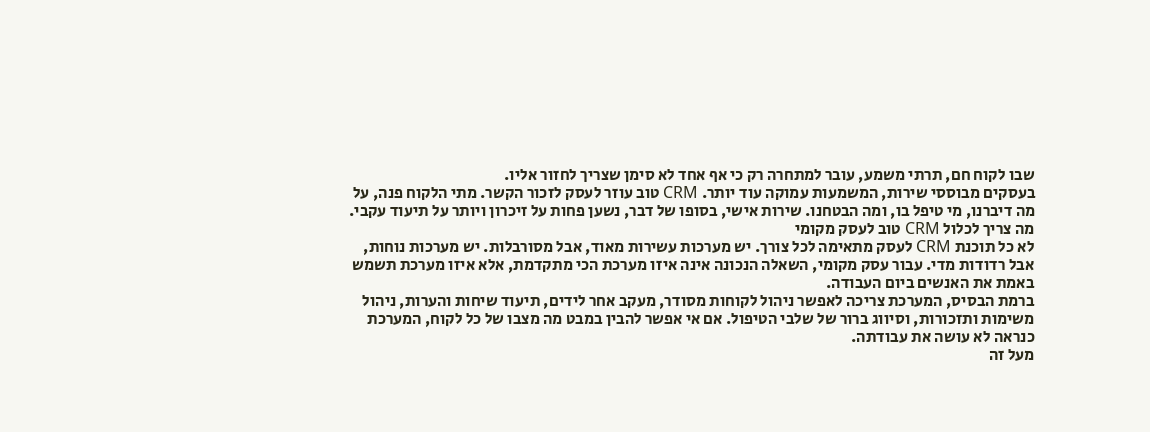שבו לקוח חם, תרתי משמע, עובר למתחרה רק כי אף אחד לא סימן שצריך לחזור אליו.
בעסקים מבוססי שירות, המשמעות עמוקה עוד יותר. CRM טוב עוזר לעסק לזכור הקשר. מתי הלקוח פנה, על מה דיברנו, מי טיפל בו, ומה הבטחנו. שירות אישי, בסופו של דבר, נשען פחות על זיכרון ויותר על תיעוד עקבי.
מה צריך לכלול CRM טוב לעסק מקומי
לא כל תוכנת CRM לעסק מתאימה לכל צורך. יש מערכות עשירות מאוד, אבל מסורבלות. יש מערכות נוחות, אבל רדודות מדי. עבור עסק מקומי, השאלה הנכונה אינה איזו מערכת הכי מתקדמת, אלא איזו מערכת תשמש באמת את האנשים ביום העבודה.
ברמת הבסיס, המערכת צריכה לאפשר ניהול לקוחות מסודר, מעקב אחר לידים, תיעוד שיחות והערות, ניהול משימות ותזכורות, וסיווג ברור של שלבי הטיפול. אם אי אפשר להבין במבט מה מצבו של כל לקוח, המערכת כנראה לא עושה את עבודתה.
מעל זה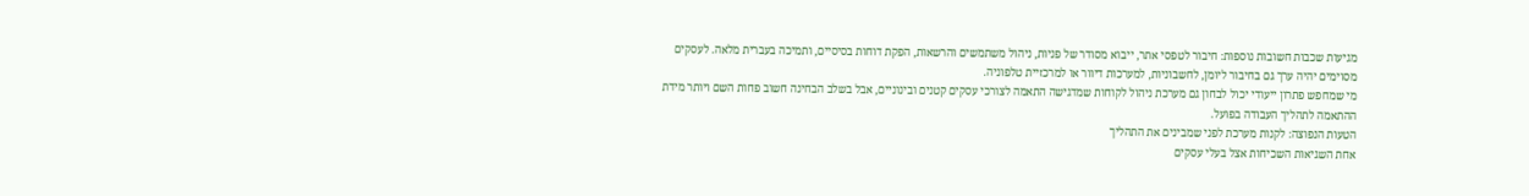מגיעות שכבות חשובות נוספות: חיבור לטפסי אתר, ייבוא מסודר של פניות, ניהול משתמשים והרשאות, הפקת דוחות בסיסיים, ותמיכה בעברית מלאה. לעסקים מסוימים יהיה ערך גם בחיבור ליומן, לחשבוניות, למערכות דיוור או למרכזיית טלפוניה.
מי שמחפש פתרון ייעודי יכול לבחון גם מערכת ניהול לקוחות שמדגישה התאמה לצורכי עסקים קטנים ובינוניים, אבל בשלב הבחינה חשוב פחות השם ויותר מידת ההתאמה לתהליך העבודה בפועל.
הטעות הנפוצה: לקנות מערכת לפני שמבינים את התהליך
אחת השגיאות השכיחות אצל בעלי עסקים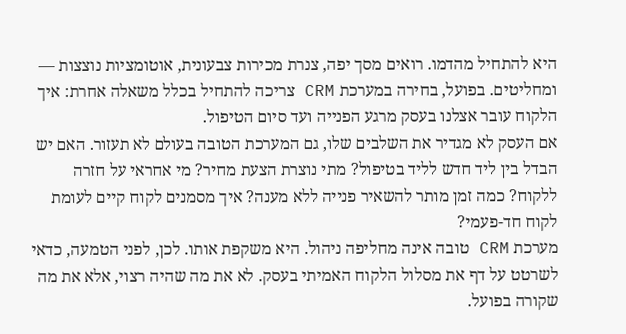היא להתחיל מהדמו. רואים מסך יפה, צנרת מכירות צבעונית, אוטומציות נוצצות — ומחליטים. בפועל, בחירה במערכת CRM צריכה להתחיל בכלל משאלה אחרת: איך הלקוח עובר אצלנו בעסק מרגע הפנייה ועד סיום הטיפול.
אם העסק לא מגדיר את השלבים שלו, גם המערכת הטובה בעולם לא תעזור. האם יש הבדל בין ליד חדש לליד בטיפול? מתי נוצרת הצעת מחיר? מי אחראי על חזרה ללקוח? כמה זמן מותר להשאיר פנייה ללא מענה? איך מסמנים לקוח קיים לעומת לקוח חד-פעמי?
מערכת CRM טובה אינה מחליפה ניהול. היא משקפת אותו. לכן, לפני הטמעה, כדאי לשרטט על דף את מסלול הלקוח האמיתי בעסק. לא את מה שהיה רצוי, אלא את מה שקורה בפועל.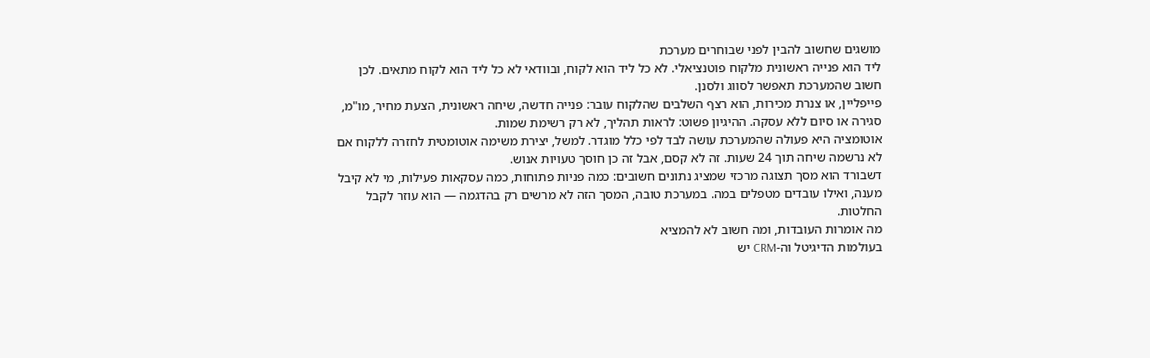מושגים שחשוב להבין לפני שבוחרים מערכת
ליד הוא פנייה ראשונית מלקוח פוטנציאלי. לא כל ליד הוא לקוח, ובוודאי לא כל ליד הוא לקוח מתאים. לכן חשוב שהמערכת תאפשר לסווג ולסנן.
פייפליין, או צנרת מכירות, הוא רצף השלבים שהלקוח עובר: פנייה חדשה, שיחה ראשונית, הצעת מחיר, מו"מ, סגירה או סיום ללא עסקה. ההיגיון פשוט: לראות תהליך, לא רק רשימת שמות.
אוטומציה היא פעולה שהמערכת עושה לבד לפי כלל מוגדר. למשל, יצירת משימה אוטומטית לחזרה ללקוח אם לא נרשמה שיחה תוך 24 שעות. זה לא קסם, אבל זה כן חוסך טעויות אנוש.
דשבורד הוא מסך תצוגה מרכזי שמציג נתונים חשובים: כמה פניות פתוחות, כמה עסקאות פעילות, מי לא קיבל מענה, ואילו עובדים מטפלים במה. במערכת טובה, המסך הזה לא מרשים רק בהדגמה — הוא עוזר לקבל החלטות.
מה אומרות העובדות, ומה חשוב לא להמציא
בעולמות הדיגיטל וה-CRM יש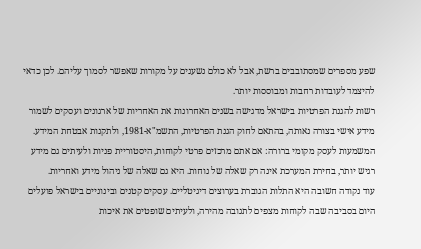שפע מספרים שמסתובבים ברשת, אבל לא כולם נשענים על מקורות שאפשר לסמוך עליהם. לכן כדאי להיצמד לעובדות רחבות ומבוססות יותר.
רשות להגנת הפרטיות בישראל מדגישה בשנים האחרונות את האחריות של ארגונים ועסקים לשמור מידע אישי בצורה נאותה, בהתאם לחוק הגנת הפרטיות, התשמ"א-1981, ולתקנות אבטחת המידע. המשמעות לעסק מקומי ברורה: אם אתם מרכזים פרטי לקוחות, היסטוריית פניות ולעיתים גם מידע רגיש יותר, בחירת המערכת אינה רק שאלה של נוחות. היא גם שאלה של ניהול מידע ואחריות.
עוד נקודה חשובה היא התלות הגוברת בערוצים דיגיטליים. עסקים קטנים ובינוניים בישראל פועלים היום בסביבה שבה לקוחות מצפים לתגובה מהירה, ולעיתים שופטים את איכות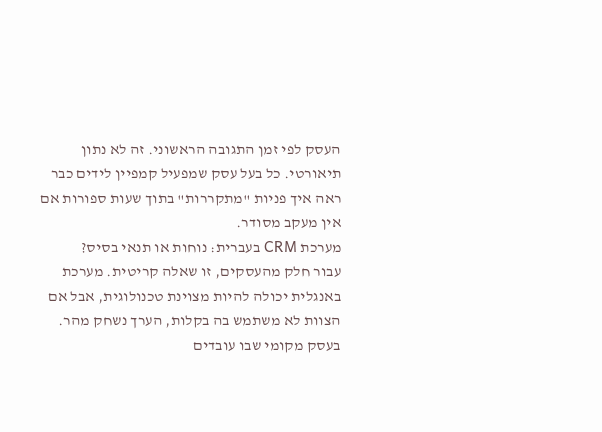העסק לפי זמן התגובה הראשוני. זה לא נתון תיאורטי. כל בעל עסק שמפעיל קמפיין לידים כבר ראה איך פניות "מתקררות" בתוך שעות ספורות אם אין מעקב מסודר.
מערכת CRM בעברית: נוחות או תנאי בסיס?
עבור חלק מהעסקים, זו שאלה קריטית. מערכת באנגלית יכולה להיות מצוינת טכנולוגית, אבל אם הצוות לא משתמש בה בקלות, הערך נשחק מהר. בעסק מקומי שבו עובדים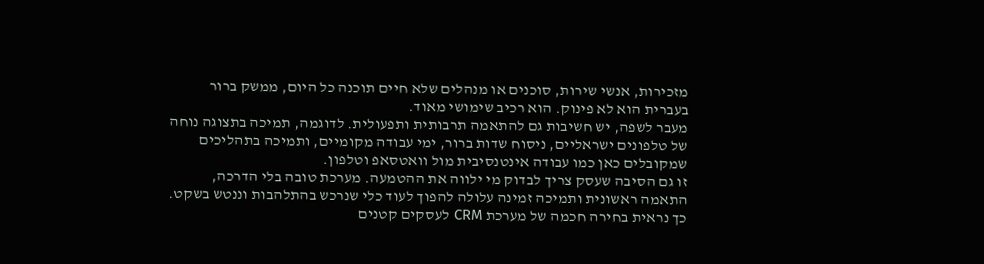מזכירות, אנשי שירות, סוכנים או מנהלים שלא חיים תוכנה כל היום, ממשק ברור בעברית הוא לא פינוק. הוא רכיב שימושי מאוד.
מעבר לשפה, יש חשיבות גם להתאמה תרבותית ותפעולית. לדוגמה, תמיכה בתצוגה נוחה של טלפונים ישראליים, ניסוח שדות ברור, ימי עבודה מקומיים, ותמיכה בתהליכים שמקובלים כאן כמו עבודה אינטנסיבית מול וואטסאפ וטלפון.
זו גם הסיבה שעסק צריך לבדוק מי ילווה את ההטמעה. מערכת טובה בלי הדרכה, התאמה ראשונית ותמיכה זמינה עלולה להפוך לעוד כלי שנרכש בהתלהבות וננטש בשקט.
כך נראית בחירה חכמה של מערכת CRM לעסקים קטנים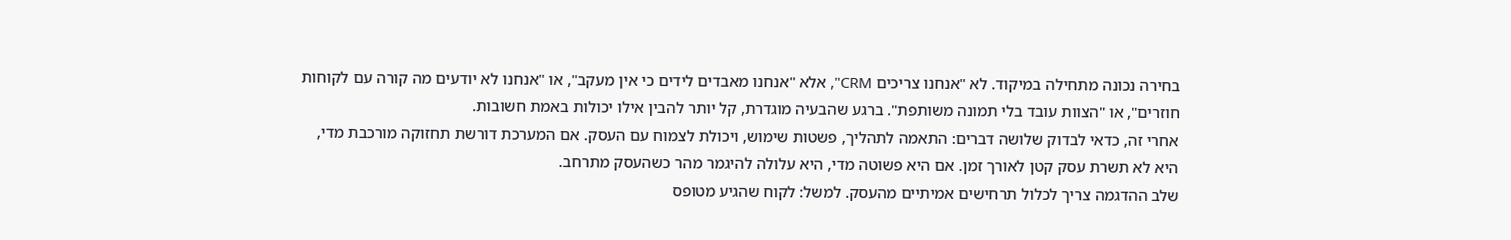בחירה נכונה מתחילה במיקוד. לא "אנחנו צריכים CRM", אלא "אנחנו מאבדים לידים כי אין מעקב", או "אנחנו לא יודעים מה קורה עם לקוחות חוזרים", או "הצוות עובד בלי תמונה משותפת". ברגע שהבעיה מוגדרת, קל יותר להבין אילו יכולות באמת חשובות.
אחרי זה, כדאי לבדוק שלושה דברים: התאמה לתהליך, פשטות שימוש, ויכולת לצמוח עם העסק. אם המערכת דורשת תחזוקה מורכבת מדי, היא לא תשרת עסק קטן לאורך זמן. אם היא פשוטה מדי, היא עלולה להיגמר מהר כשהעסק מתרחב.
שלב ההדגמה צריך לכלול תרחישים אמיתיים מהעסק. למשל: לקוח שהגיע מטופס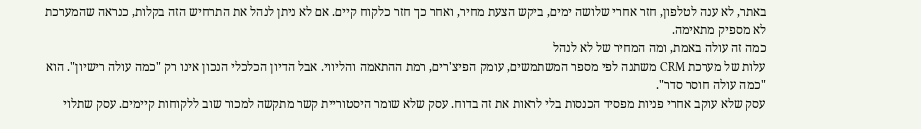באתר, לא ענה לטלפון, חזר אחרי שלושה ימים, ביקש הצעת מחיר, ואחר כך חזר כלקוח קיים. אם לא ניתן לנהל את התרחיש הזה בקלות, כנראה שהמערכת לא מספיק מתאימה.
כמה זה עולה באמת, ומה המחיר של לא לנהל
עלות של מערכת CRM משתנה לפי מספר המשתמשים, עומק הפיצ'רים, רמת ההתאמה והליווי. אבל הדיון הכלכלי הנכון אינו רק "כמה עולה רישיון". הוא "כמה עולה חוסר סדר".
עסק שלא עוקב אחרי פניות מפסיד הכנסות בלי לראות את זה בדוח. עסק שלא שומר היסטוריית קשר מתקשה למכור שוב ללקוחות קיימים. עסק שתלוי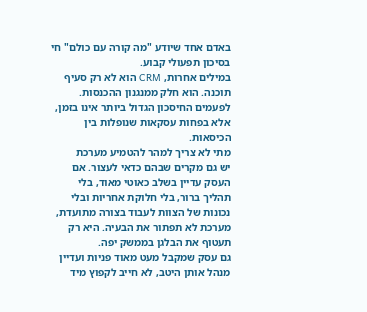באדם אחד שיודע "מה קורה עם כולם" חי בסיכון תפעולי קבוע.
במילים אחרות, CRM הוא לא רק סעיף תוכנה. הוא חלק ממנגנון ההכנסות. לפעמים החיסכון הגדול ביותר אינו בזמן, אלא בפחות עסקאות שנופלות בין הכיסאות.
מתי לא צריך למהר להטמיע מערכת
יש גם מקרים שבהם כדאי לעצור. אם העסק עדיין בשלב כאוטי מאוד, בלי תהליך ברור, בלי חלוקת אחריות ובלי נכונות של הצוות לעבוד בצורה מתועדת, מערכת לא תפתור את הבעיה. היא רק תעטוף את הבלגן בממשק יפה.
גם עסק שמקבל מעט מאוד פניות ועדיין מנהל אותן היטב, לא חייב לקפוץ מיד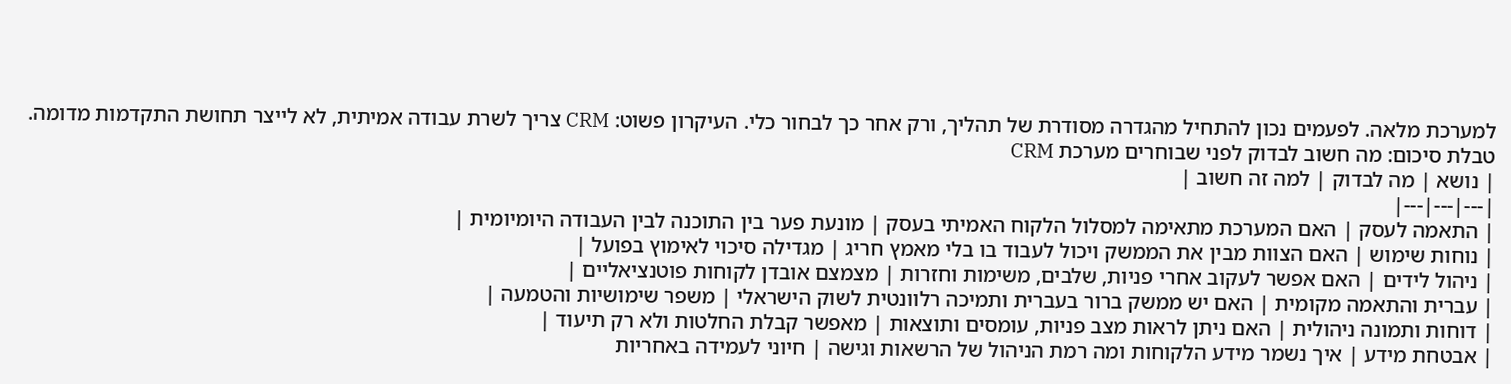למערכת מלאה. לפעמים נכון להתחיל מהגדרה מסודרת של תהליך, ורק אחר כך לבחור כלי. העיקרון פשוט: CRM צריך לשרת עבודה אמיתית, לא לייצר תחושת התקדמות מדומה.
טבלת סיכום: מה חשוב לבדוק לפני שבוחרים מערכת CRM
| נושא | מה לבדוק | למה זה חשוב |
|---|---|---|
| התאמה לעסק | האם המערכת מתאימה למסלול הלקוח האמיתי בעסק | מונעת פער בין התוכנה לבין העבודה היומיומית |
| נוחות שימוש | האם הצוות מבין את הממשק ויכול לעבוד בו בלי מאמץ חריג | מגדילה סיכוי לאימוץ בפועל |
| ניהול לידים | האם אפשר לעקוב אחרי פניות, שלבים, משימות וחזרות | מצמצם אובדן לקוחות פוטנציאליים |
| עברית והתאמה מקומית | האם יש ממשק ברור בעברית ותמיכה רלוונטית לשוק הישראלי | משפר שימושיות והטמעה |
| דוחות ותמונה ניהולית | האם ניתן לראות מצב פניות, עומסים ותוצאות | מאפשר קבלת החלטות ולא רק תיעוד |
| אבטחת מידע | איך נשמר מידע הלקוחות ומה רמת הניהול של הרשאות וגישה | חיוני לעמידה באחריות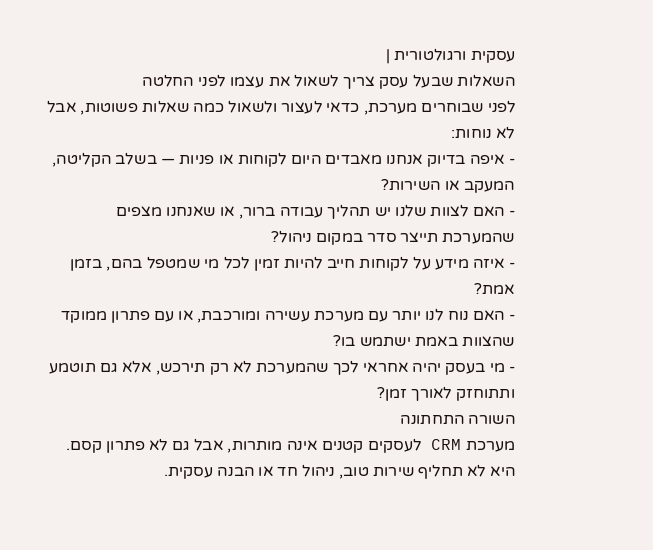עסקית ורגולטורית |
השאלות שבעל עסק צריך לשאול את עצמו לפני החלטה
לפני שבוחרים מערכת, כדאי לעצור ולשאול כמה שאלות פשוטות, אבל לא נוחות:
- איפה בדיוק אנחנו מאבדים היום לקוחות או פניות — בשלב הקליטה, המעקב או השירות?
- האם לצוות שלנו יש תהליך עבודה ברור, או שאנחנו מצפים שהמערכת תייצר סדר במקום ניהול?
- איזה מידע על לקוחות חייב להיות זמין לכל מי שמטפל בהם, בזמן אמת?
- האם נוח לנו יותר עם מערכת עשירה ומורכבת, או עם פתרון ממוקד שהצוות באמת ישתמש בו?
- מי בעסק יהיה אחראי לכך שהמערכת לא רק תירכש, אלא גם תוטמע ותתוחזק לאורך זמן?
השורה התחתונה
מערכת CRM לעסקים קטנים אינה מותרות, אבל גם לא פתרון קסם. היא לא תחליף שירות טוב, ניהול חד או הבנה עסקית.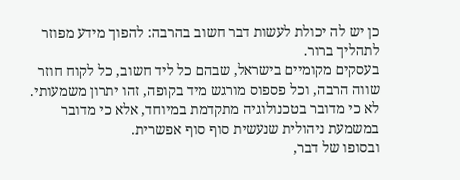כן יש לה יכולת לעשות דבר חשוב בהרבה: להפוך מידע מפוזר לתהליך ברור.
בעסקים מקומיים בישראל, שבהם כל ליד חשוב, כל לקוח חוזר שווה הרבה, וכל פספוס מורגש מיד בקופה, זהו יתרון משמעותי. לא כי מדובר בטכנולוגיה מתקדמת במיוחד, אלא כי מדובר במשמעת ניהולית שנעשית סוף סוף אפשרית.
ובסופו של דבר,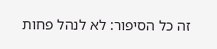זה כל הסיפור: לא לנהל פחות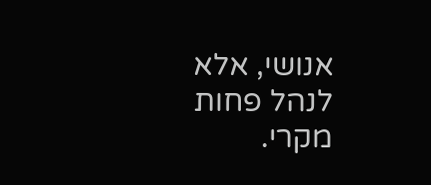אנושי, אלא לנהל פחות מקרי.